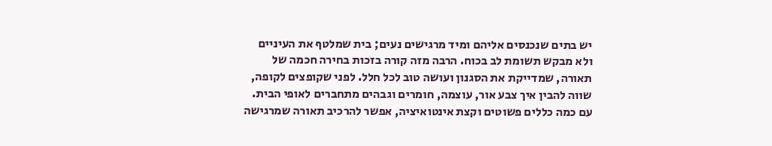יש בתים שנכנסים אליהם ומיד מרגישים נעים; בית שמלטף את העיניים ולא מבקש תשומת לב בכוח. הרבה מזה קורה בזכות בחירה חכמה של תאורה, שמדייקת את הסגנון ועושה טוב לכל חלל. לפני שקופצים לקופה, שווה להבין איך צבע אור, עוצמה, חומרים וגבהים מתחברים לאופי הבית. עם כמה כללים פשוטים וקצת אינטואיציה, אפשר להרכיב תאורה שמרגישה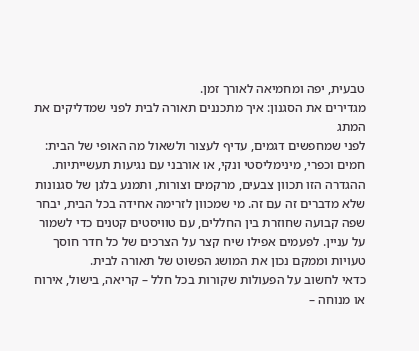טבעית, יפה ומחמיאה לאורך זמן.
מגדירים את הסגנון: איך מתכננים תאורה לבית לפני שמדליקים את המתג
לפני שמחפשים דגמים, עדיף לעצור ולשאול מה האופי של הבית: חמים וכפרי, מינימליסטי ונקי, או אורבני עם נגיעות תעשייתיות. ההגדרה הזו תכוון צבעים, מרקמים וצורות, ותמנע בלגן של סגנונות שלא מדברים זה עם זה. מי שמכוון לזרימה אחידה בכל הבית, יבחר שפה קבועה שחוזרת בין החללים, עם טוויסטים קטנים כדי לשמור על עניין. לפעמים אפילו שיח קצר על הצרכים של כל חדר חוסך טעויות וממקם נכון את המושג הפשוט של תאורה לבית.
כדאי לחשוב על הפעולות שקורות בכל חלל – קריאה, בישול, אירוח או מנוחה –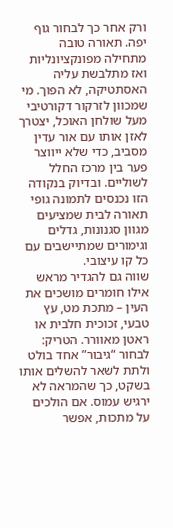ורק אחר כך לבחור גוף יפה. תאורה טובה מתחילה מפונקציונליות ואז מתלבשת עליה האסתטיקה, לא הפוך. מי שמכוון לזרקור דקורטיבי מעל שולחן האוכל, יצטרך לאזן אותו עם אור עדין מסביב, כדי שלא ייווצר פער בין מרכז החלל לשוליים. ובדיוק בנקודה הזו נכנסים לתמונה גופי תאורה לבית שמציעים מגוון סגנונות, גדלים וגימורים שמתיישבים עם כל קו עיצובי.
שווה גם להגדיר מראש אילו חומרים מושכים את העין – מתכת מט, עץ טבעי, זכוכית חלבית או ראטן מאוורר. הטריק: לבחור “גיבור” אחד בולט ולתת לשאר להשלים אותו בשקט, כך שהמראה לא ירגיש עמוס. אם הולכים על מתכות, אפשר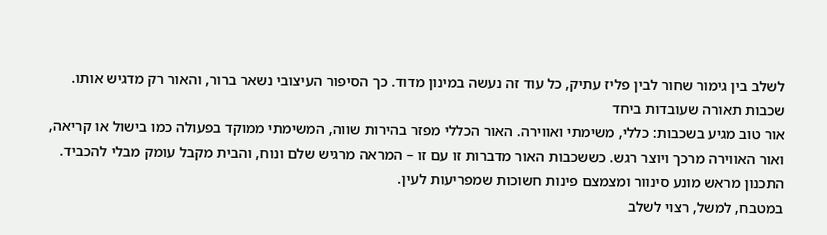לשלב בין גימור שחור לבין פליז עתיק, כל עוד זה נעשה במינון מדוד. כך הסיפור העיצובי נשאר ברור, והאור רק מדגיש אותו.
שכבות תאורה שעובדות ביחד
אור טוב מגיע בשכבות: כללי, משימתי ואווירה. האור הכללי מפזר בהירות שווה, המשימתי ממוקד בפעולה כמו בישול או קריאה, ואור האווירה מרכך ויוצר רגש. כששכבות האור מדברות זו עם זו – המראה מרגיש שלם ונוח, והבית מקבל עומק מבלי להכביד. התכנון מראש מונע סינוור ומצמצם פינות חשוכות שמפריעות לעין.
במטבח, למשל, רצוי לשלב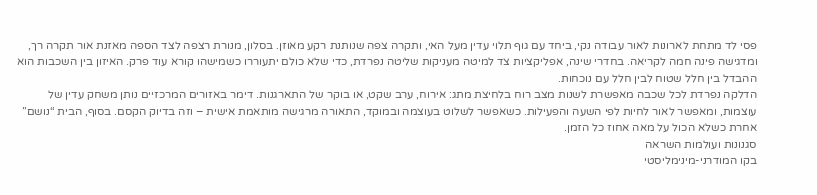פסי לד מתחת לארונות לאור עבודה נקי, ביחד עם גוף תלוי עדין מעל האי, ותקרה צפה שנותנת רקע מאוזן. בסלון, מנורת רצפה לצד הספה מאזנת אור תקרה רך, ומדגישה פינה חמה לקריאה. בחדרי שינה, אפליקציות צד למיטה מעניקות שליטה נפרדת, כדי שלא כולם יתעוררו כשמישהו קורא עוד פרק. האיזון בין השכבות הוא ההבדל בין חלל שטוח לבין חלל עם נוכחות.
הדלקה נפרדת לכל שכבה מאפשרת לשנות מצב רוח בלחיצת מתג: אירוח, ערב שקט, או בוקר של התארגנות. דימר באזורים המרכזיים נותן משחק עדין של עוצמות, ומאפשר לאור לחיות לפי השעה והפעילות. כשאפשר לשלוט בעוצמה ובמוקד, התאורה מרגישה מותאמת אישית – וזה בדיוק הקסם. בסוף, הבית “נושם” אחרת כשלא הכול על מאה אחוז כל הזמן.
סגנונות ועולמות השראה
בקו המודרני-מינימליסטי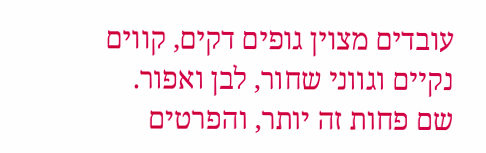עובדים מצוין גופים דקים, קווים נקיים וגווני שחור, לבן ואפור. שם פחות זה יותר, והפרטים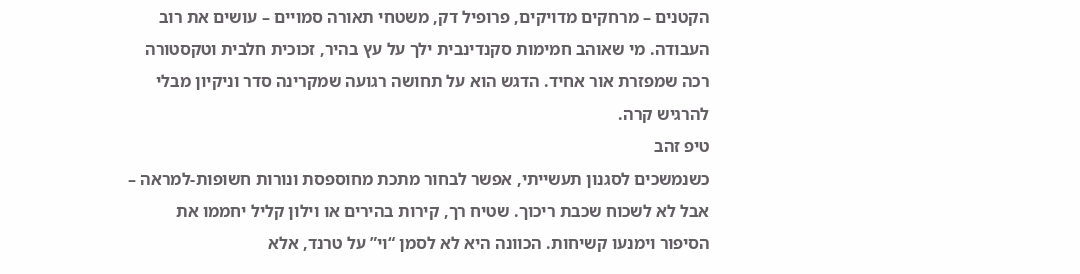הקטנים – מרחקים מדויקים, פרופיל דק, משטחי תאורה סמויים – עושים את רוב העבודה. מי שאוהב חמימות סקנדינבית ילך על עץ בהיר, זכוכית חלבית וטקסטורה רכה שמפזרת אור אחיד. הדגש הוא על תחושה רגועה שמקרינה סדר וניקיון מבלי להרגיש קרה.
טיפ זהב
כשנמשכים לסגנון תעשייתי, אפשר לבחור מתכת מחוספסת ונורות חשופות-למראה – אבל לא לשכוח שכבת ריכוך. שטיח רך, קירות בהירים או וילון קליל יחממו את הסיפור וימנעו קשיחות. הכוונה היא לא לסמן “וי” על טרנד, אלא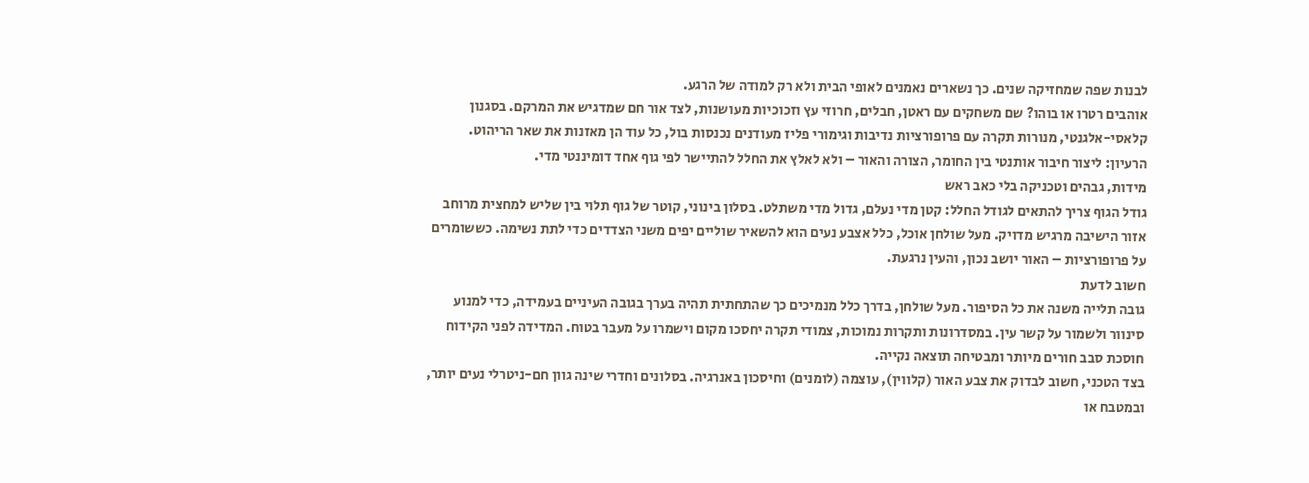לבנות שפה שמחזיקה שנים. כך נשארים נאמנים לאופי הבית ולא רק למודה של הרגע.
אוהבים רטרו או בוהו? שם משחקים עם ראטן, חבלים, חרוזי עץ וזכוכיות מעושנות, לצד אור חם שמדגיש את המרקם. בסגנון קלאסי-אלגנטי, מנורות תקרה עם פרופורציות נדיבות וגימורי פליז מעודנים נכנסות בול, כל עוד הן מאזנות את שאר הריהוט. הרעיון: ליצור חיבור אותנטי בין החומר, הצורה והאור – ולא לאלץ את החלל להתיישר לפי גוף אחד דומיננטי מדי.
מידות, גבהים וטכניקה בלי כאב ראש
גודל הגוף צריך להתאים לגודל החלל: קטן מדי נעלם, גדול מדי משתלט. בסלון בינוני, קוטר של גוף תלוי בין שליש למחצית מרוחב אזור הישיבה מרגיש מדויק. מעל שולחן אוכל, כלל אצבע נעים הוא להשאיר שוליים יפים משני הצדדים כדי לתת נשימה. כששומרים על פרופורציות – האור יושב נכון, והעין נרגעת.
חשוב לדעת
גובה תלייה משנה את כל הסיפור. מעל שולחן, בדרך כלל מנמיכים כך שהתחתית תהיה בערך בגובה העיניים בעמידה, כדי למנוע סינוור ולשמור על קשר עין. במסדרונות ותקרות נמוכות, צמודי תקרה יחסכו מקום וישמרו על מעבר בטוח. המדידה לפני הקידוח חוסכת סבב חורים מיותר ומבטיחה תוצאה נקייה.
בצד הטכני, חשוב לבדוק את צבע האור (קלווין), עוצמה (לומנים) וחיסכון באנרגיה. בסלונים וחדרי שינה גוון חם-ניטרלי נעים יותר, ובמטבח או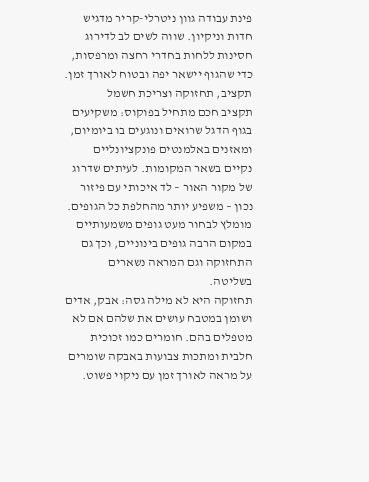פינת עבודה גוון ניטרלי-קריר מדגיש חדות וניקיון. שווה לשים לב לדירוג חסינות ללחות בחדרי רחצה ומרפסות, כדי שהגוף יישאר יפה ובטוח לאורך זמן.
תקציב, תחזוקה וצריכת חשמל
תקציב חכם מתחיל בפוקוס: משקיעים בגוף הדגל שרואים ונוגעים בו ביומיום, ומאזנים באלמנטים פונקציונליים נקיים בשאר המקומות. לעיתים שדרוג של מקור האור – לד איכותי עם פיזור נכון – משפיע יותר מהחלפת כל הגופים. מומלץ לבחור מעט גופים משמעותיים במקום הרבה גופים בינוניים, וכך גם התחזוקה וגם המראה נשארים בשליטה.
תחזוקה היא לא מילה גסה: אבק, אדים ושומן במטבח עושים את שלהם אם לא מטפלים בהם. חומרים כמו זכוכית חלבית ומתכות צבועות באבקה שומרים על מראה לאורך זמן עם ניקוי פשוט.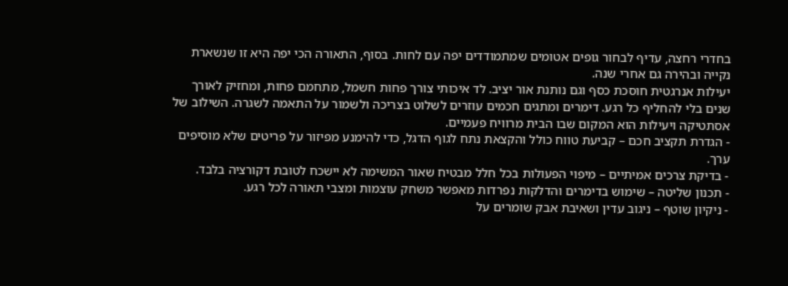בחדרי רחצה, עדיף לבחור גופים אטומים שמתמודדים יפה עם לחות. בסוף, התאורה הכי יפה היא זו שנשארת נקייה ובהירה גם אחרי שנה.
יעילות אנרגטית חוסכת כסף וגם נותנת אור יציב. לד איכותי צורך פחות חשמל, מתחמם פחות, ומחזיק לאורך שנים בלי להחליף כל רגע. דימרים ומתגים חכמים עוזרים לשלוט בצריכה ולשמור על התאמה לשגרה. השילוב של אסתטיקה ויעילות הוא המקום שבו הבית מרוויח פעמיים.
- הגדרת תקציב חכם – קביעת טווח כולל והקצאת נתח לגוף הדגל, כדי להימנע מפיזור על פריטים שלא מוסיפים ערך.
- בדיקת צרכים אמיתיים – מיפוי הפעולות בכל חלל מבטיח שאור המשימה לא יישכח לטובת דקורציה בלבד.
- תכנון שליטה – שימוש בדימרים והדלקות נפרדות מאפשר משחק עוצמות ומצבי תאורה לכל רגע.
- ניקיון שוטף – ניגוב עדין ושאיבת אבק שומרים על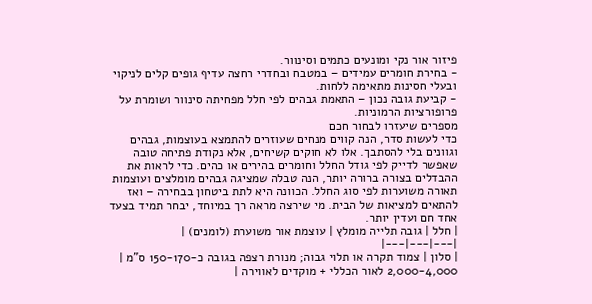פיזור אור נקי ומונעים כתמים וסינוור.
- בחירת חומרים עמידים – במטבח ובחדרי רחצה עדיף גופים קלים לניקוי ובעלי חסינות מתאימה ללחות.
- קביעת גובה נכון – התאמת גבהים לפי חלל מפחיתה סינוור ושומרת על פרופורציות הרמוניות.
מספרים שיעזרו לבחור חכם
כדי לעשות סדר, הנה קווים מנחים שעוזרים להתמצא בעוצמות, גבהים וגוונים בלי להסתבך. אלו לא חוקים קשיחים, אלא נקודת פתיחה טובה שאפשר לדייק לפי גודל החלל וחומרים בהירים או כהים. כדי לראות את ההבדלים בצורה ברורה יותר, הנה טבלה שמציגה גבהים מומלצים ועוצמות תאורה משוערות לפי סוג החלל. הכוונה היא לתת ביטחון בבחירה – ואז להתאים למציאות של הבית. מי שירצה מראה רך במיוחד, יבחר תמיד בצעד אחד חם ועדין יותר.
| חלל | גובה תלייה מומלץ | עוצמת אור משוערת (לומנים) |
|---|---|---|
| סלון | צמוד תקרה או תלוי גבוה; מנורת רצפה בגובה כ-150-170 ס"מ | 2,000-4,000 לאור הכללי + מוקדים לאווירה |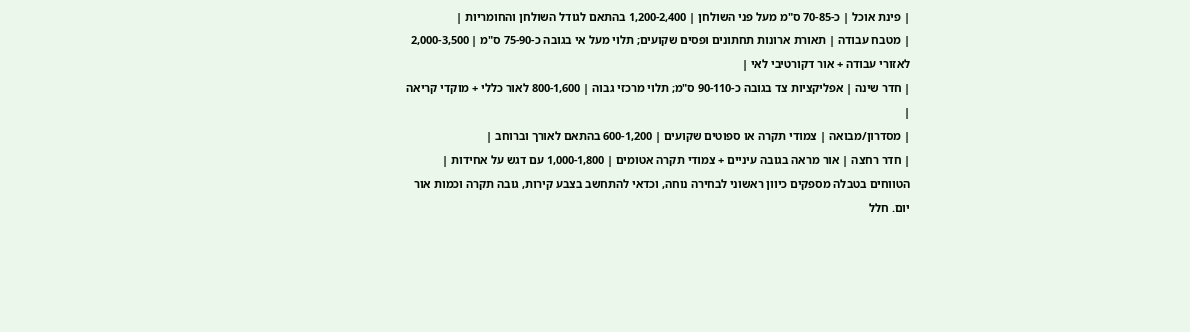| פינת אוכל | כ-70-85 ס"מ מעל פני השולחן | 1,200-2,400 בהתאם לגודל השולחן והחומריות |
| מטבח עבודה | תאורת ארונות תחתונים ופסים שקועים; תלוי מעל אי בגובה כ-75-90 ס"מ | 2,000-3,500 לאזורי עבודה + אור דקורטיבי לאי |
| חדר שינה | אפליקציות צד בגובה כ-90-110 ס"מ; תלוי מרכזי גבוה | 800-1,600 לאור כללי + מוקדי קריאה |
| מסדרון/מבואה | צמודי תקרה או ספוטים שקועים | 600-1,200 בהתאם לאורך וברוחב |
| חדר רחצה | אור מראה בגובה עיניים + צמודי תקרה אטומים | 1,000-1,800 עם דגש על אחידות |
הטווחים בטבלה מספקים כיוון ראשוני לבחירה נוחה, וכדאי להתחשב בצבע קירות, גובה תקרה וכמות אור יום. חלל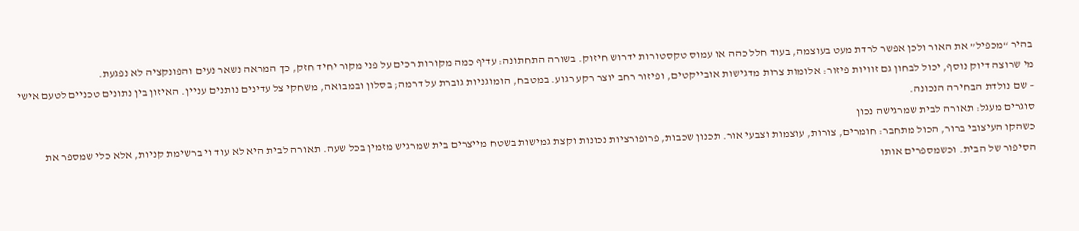בהיר “מכפיל” את האור ולכן אפשר לרדת מעט בעוצמה, בעוד חלל כהה או עמוס טקסטורות ידרוש חיזוק. בשורה התחתונה: עדיף כמה מקורות רכים על פני מקור יחיד חזק, כך המראה נשאר נעים והפונקציה לא נפגעת.
מי שרוצה דיוק נוסף, יכול לבחון גם זוויות פיזור: אלומות צרות מדגישות אובייקטים, ופיזור רחב יוצר רקע רגוע. במטבח, הומוגניות גוברת על דרמה; בסלון ובמבואה, משחקי צל עדינים נותנים עניין. האיזון בין נתונים טכניים לטעם אישי – שם נולדת הבחירה הנכונה.
סוגרים מעגל: תאורה לבית שמרגישה נכון
כשהקו העיצובי ברור, הכול מתחבר: חומרים, צורות, עוצמות וצבעי אור. תכנון שכבות, פרופורציות נכונות וקצת גמישות בשטח מייצרים בית שמרגיש מזמין בכל שעה. תאורה לבית היא לא עוד וי ברשימת קניות, אלא כלי שמספר את הסיפור של הבית. וכשמספרים אותו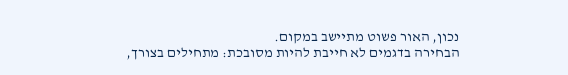נכון, האור פשוט מתיישב במקום.
הבחירה בדגמים לא חייבת להיות מסובכת: מתחילים בצורך,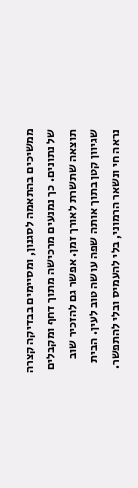ממשיכים בהתאמה לסגנון, ומסיימים בבדיקה קצרה של נתונים. כך נמנעים מרכישה מתוך דחף ומקבלים תוצאה שתשרת לאורך זמן. אפשר גם להזכיר שוב שגיוון קטן בתוך אותה שפה עושה טוב לעין. הבית נראה חי ונשאר הרמוני, בלי להעמיס ובלי להתפשר.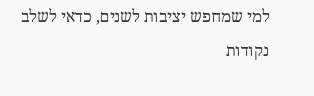למי שמחפש יציבות לשנים, כדאי לשלב נקודות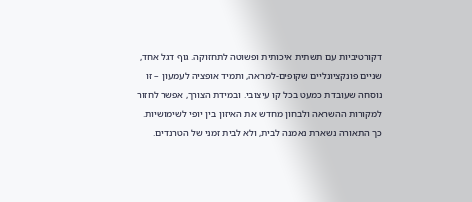דקורטיביות עם תשתית איכותית ופשוטה לתחזוקה. גוף דגל אחד, שניים פונקציונליים שקופים-למראה, ותמיד אופציה לעמעון – זו נוסחה שעובדת כמעט בכל קו עיצובי. ובמידת הצורך, אפשר לחזור למקורות ההשראה ולבחון מחדש את האיזון בין יופי לשימושיות. כך התאורה נשארת נאמנה לבית, ולא לבית זמני של הטרנדים.